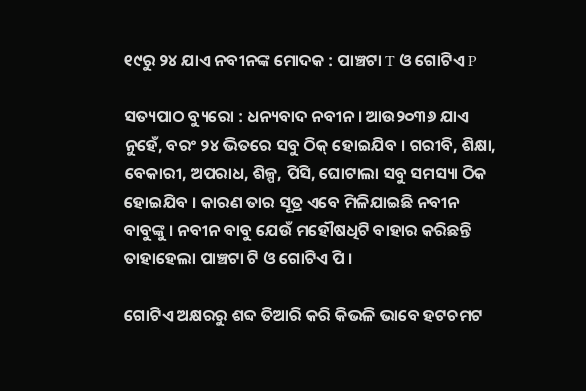୧୯ରୁ ୨୪ ଯାଏ ନବୀନଙ୍କ ମୋଦକ : ପାଞ୍ଚଟା T ଓ ଗୋଟିଏ P

ସତ୍ୟପାଠ ବ୍ୟୁରୋ : ଧନ୍ୟବାଦ ନବୀନ । ଆଉ୨୦୩୬ ଯାଏ ନୁହେଁ, ବରଂ ୨୪ ଭିତରେ ସବୁ ଠିକ୍ ହୋଇଯିବ । ଗରୀବି, ଶିକ୍ଷା, ବେକାରୀ, ଅପରାଧ, ଶିଳ୍ପ, ପିସି, ଘୋଟାଲା ସବୁ ସମସ୍ୟା ଠିକ ହୋଇଯିବ । କାରଣ ତାର ସୂତ୍ର ଏବେ ମିଳିଯାଇଛି ନବୀନ ବାବୁଙ୍କୁ । ନବୀନ ବାବୁ ଯେଉଁ ମହୌଷଧିଟି ବାହାର କରିଛନ୍ତି ତାହାହେଲା ପାଞ୍ଚଟା ଟି ଓ ଗୋଟିଏ ପି ।

ଗୋଟିଏ ଅକ୍ଷରରୁ ଶବ୍ଦ ତିଆରି କରି କିଭଳି ଭାବେ ହଟଚମଟ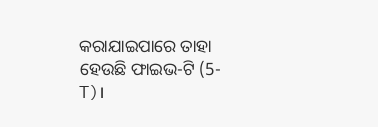କରାଯାଇପାରେ ତାହା ହେଉଛି ଫାଇଭ-ଟି (5-T)।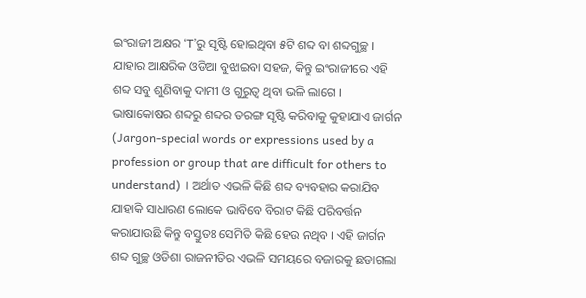ଇଂରାଜୀ ଅକ୍ଷର ‘T’ରୁ ସୃଷ୍ଟି ହୋଇଥିବା ୫ଟି ଶବ୍ଦ ବା ଶବ୍ଦଗୁଚ୍ଛ । ଯାହାର ଆକ୍ଷରିକ ଓଡିଆ ବୁଝାଇବା ସହଜ, କିନ୍ତୁ ଇଂରାଜୀରେ ଏହି ଶବ୍ଦ ସବୁ ଶୁଣିବାକୁ ଦାମୀ ଓ ଗୁରୁତ୍ୱ ଥିବା ଭଳି ଲାଗେ । ଭାଷାକୋଷର ଶବ୍ଦରୁ ଶବ୍ଦର ତରଙ୍ଗ ସୃଷ୍ଟି କରିବାକୁ କୁହାଯାଏ ଜାର୍ଗନ (Jargon-special words or expressions used by a profession or group that are difficult for others to understand) । ଅର୍ଥାତ ଏଭଳି କିଛି ଶବ୍ଦ ବ୍ୟବହାର କରାଯିବ ଯାହାକି ସାଧାରଣ ଲୋକେ ଭାବିବେ ବିରାଟ କିଛି ପରିବର୍ତ୍ତନ କରାଯାଉଛି କିନ୍ତୁ ବସ୍ତୁତଃ ସେମିତି କିଛି ହେଉ ନଥିବ । ଏହି ଜାର୍ଗନ ଶବ୍ଦ ଗୁଚ୍ଛ ଓଡିଶା ରାଜନୀତିର ଏଭଳି ସମୟରେ ବଜାରକୁ ଛଡାଗଲା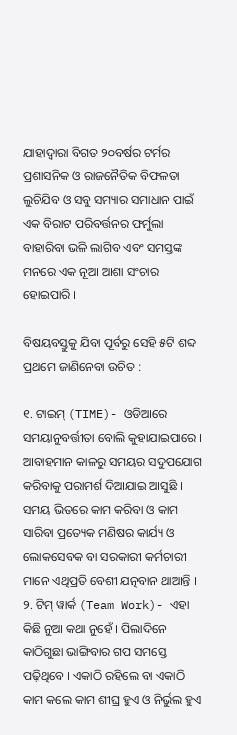ଯାହାଦ୍ୱାରା ବିଗତ ୨୦ବର୍ଷର ଟର୍ମର ପ୍ରଶାସନିକ ଓ ରାଜନୈତିକ ବିଫଳତା ଲୁଚିଯିବ ଓ ସବୁ ସମ୍ୟାର ସମାଧାନ ପାଇଁ ଏକ ବିରାଟ ପରିବର୍ତ୍ତନର ଫର୍ମୁଲା ବାହାରିବା ଭଳି ଲାଗିବ ଏବଂ ସମସ୍ତଙ୍କ ମନରେ ଏକ ନୂଆ ଆଶା ସଂଚାର ହୋଇପାରି ।

ବିଷୟବସ୍ତୁକୁ ଯିବା ପୂର୍ବରୁ ସେହି ୫ଟି ଶବ୍ଦ ପ୍ରଥମେ ଜାଣିନେବା ଉଚିତ :

୧. ଟାଇମ୍ (TIME)- ଓଡିଆରେ ସମୟାନୁବର୍ତ୍ତୀତା ବୋଲି କୁହାଯାଇପାରେ । ଆବାହମାନ କାଳରୁ ସମୟର ସଦୁପଯୋଗ କରିବାକୁ ପରାମର୍ଶ ଦିଆଯାଇ ଆସୁଛି । ସମୟ ଭିତରେ କାମ କରିବା ଓ କାମ ସାରିବା ପ୍ରତ୍ୟେକ ମଣିଷର କାର୍ଯ୍ୟ ଓ ଲୋକସେବକ ବା ସରକାରୀ କର୍ମଚାରୀ ମାନେ ଏଥିପ୍ରତି ବେଶୀ ଯତ୍ନବାନ ଥାଆନ୍ତି ।
୨. ଟିମ୍ ୱାର୍କ (Team Work)- ଏହା କିଛି ନୁଆ କଥା ନୁହେଁ । ପିଲାଦିନେ କାଠିଗୁଛା ଭାଙ୍ଗିବାର ଗପ ସମସ୍ତେ ପଢ଼ିଥିବେ । ଏକାଠି ରହିଲେ ବା ଏକାଠି କାମ କଲେ କାମ ଶୀଘ୍ର ହୁଏ ଓ ନିର୍ଭୁଲ ହୁଏ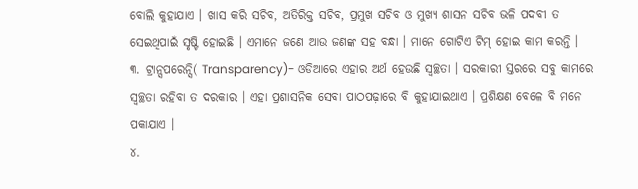ବୋଲି କୁହାଯାଏ । ଖାସ କରି ସଚିବ, ଅତିରିକ୍ତ ସଚିବ, ପ୍ରମୁଖ ସଚିବ ଓ ମୁଖ୍ୟ ଶାସନ ସଚିବ ଭଳି ପଦବୀ ତ ସେଇଥିପାଇଁ ସୃଷ୍ଟି ହୋଇଛି । ଏମାନେ ଜଣେ ଆଉ ଜଣଙ୍କ ସହ ବନ୍ଧା । ମାନେ ଗୋଟିଏ ଟିମ୍ ହୋଇ କାମ କରନ୍ତି ।
୩. ଟ୍ରାନ୍ସପରେନ୍ସି( Transparency)- ଓଡିଆରେ ଏହାର ଅର୍ଥ ହେଉଛି ସ୍ୱଚ୍ଛତା । ସରକାରୀ ସ୍ତରରେ ସବୁ କାମରେ ସ୍ୱଚ୍ଛତା ରହିବା ତ ଦରକାର । ଏହା ପ୍ରଶାସନିକ ସେବା ପାଠପଢ଼ାରେ ବି କୁହାଯାଇଥାଏ । ପ୍ରଶିକ୍ଷଣ ବେଳେ ବି ମନେ ପକାଯାଏ ।
୪.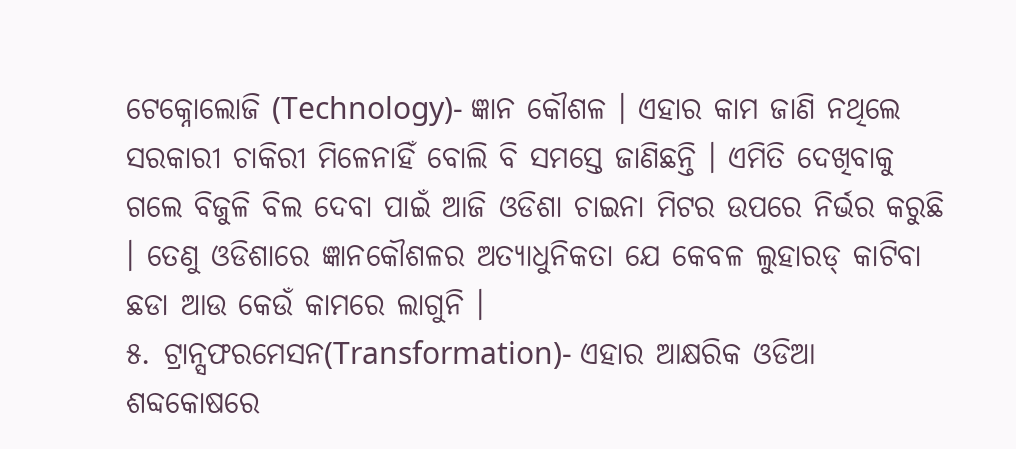ଟେକ୍ନୋଲୋଜି (Technology)- ଜ୍ଞାନ କୌଶଳ । ଏହାର କାମ ଜାଣି ନଥିଲେ ସରକାରୀ ଚାକିରୀ ମିଳେନାହିଁ ବୋଲି ବି ସମସ୍ତେ ଜାଣିଛନ୍ତି । ଏମିତି ଦେଖିବାକୁ ଗଲେ ବିଜୁଳି ବିଲ ଦେବା ପାଇଁ ଆଜି ଓଡିଶା ଚାଇନା ମିଟର ଉପରେ ନିର୍ଭର କରୁଛି । ତେଣୁ ଓଡିଶାରେ ଜ୍ଞାନକୌଶଳର ଅତ୍ୟାଧୁନିକତା ଯେ କେବଳ ଲୁହାରଡ୍ କାଟିବା ଛଡା ଆଉ କେଉଁ କାମରେ ଲାଗୁନି ।
୫. ଟ୍ରାନ୍ସଫରମେସନ(Transformation)- ଏହାର ଆକ୍ଷରିକ ଓଡିଆ ଶବ୍ଦକୋଷରେ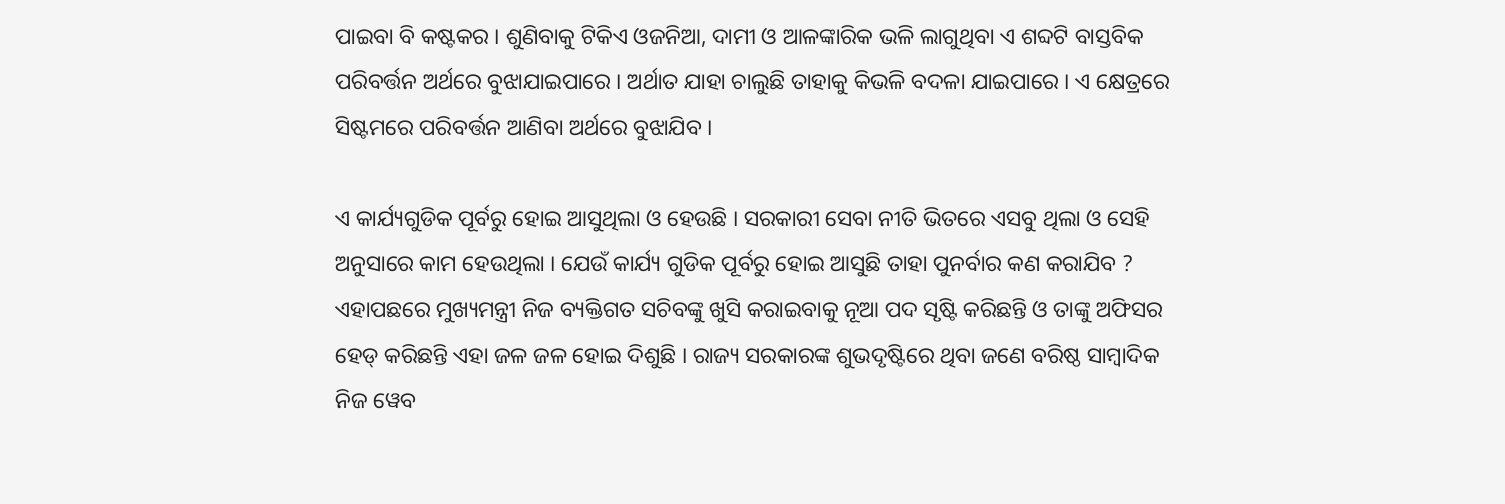ପାଇବା ବି କଷ୍ଟକର । ଶୁଣିବାକୁ ଟିକିଏ ଓଜନିଆ, ଦାମୀ ଓ ଆଳଙ୍କାରିକ ଭଳି ଲାଗୁଥିବା ଏ ଶବ୍ଦଟି ବାସ୍ତବିକ ପରିବର୍ତ୍ତନ ଅର୍ଥରେ ବୁଝାଯାଇପାରେ । ଅର୍ଥାତ ଯାହା ଚାଲୁଛି ତାହାକୁ କିଭଳି ବଦଳା ଯାଇପାରେ । ଏ କ୍ଷେତ୍ରରେ ସିଷ୍ଟମରେ ପରିବର୍ତ୍ତନ ଆଣିବା ଅର୍ଥରେ ବୁଝାଯିବ ।

ଏ କାର୍ଯ୍ୟଗୁଡିକ ପୂର୍ବରୁ ହୋଇ ଆସୁଥିଲା ଓ ହେଉଛି । ସରକାରୀ ସେବା ନୀତି ଭିତରେ ଏସବୁ ଥିଲା ଓ ସେହି ଅନୁସାରେ କାମ ହେଉଥିଲା । ଯେଉଁ କାର୍ଯ୍ୟ ଗୁଡିକ ପୂର୍ବରୁ ହୋଇ ଆସୁଛି ତାହା ପୁନର୍ବାର କଣ କରାଯିବ ? ଏହାପଛରେ ମୁଖ୍ୟମନ୍ତ୍ରୀ ନିଜ ବ୍ୟକ୍ତିଗତ ସଚିବଙ୍କୁ ଖୁସି କରାଇବାକୁ ନୂଆ ପଦ ସୃଷ୍ଟି କରିଛନ୍ତି ଓ ତାଙ୍କୁ ଅଫିସର ହେଡ୍ କରିଛନ୍ତି ଏହା ଜଳ ଜଳ ହୋଇ ଦିଶୁଛି । ରାଜ୍ୟ ସରକାରଙ୍କ ଶୁଭଦୃଷ୍ଟିରେ ଥିବା ଜଣେ ବରିଷ୍ଠ ସାମ୍ବାଦିକ ନିଜ ୱେବ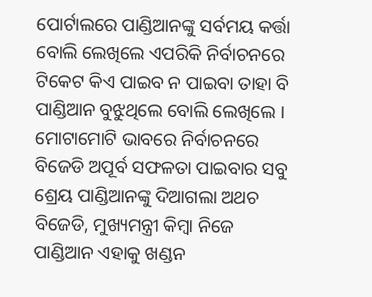ପୋର୍ଟାଲରେ ପାଣ୍ଡିଆନଙ୍କୁ ସର୍ବମୟ କର୍ତ୍ତା ବୋଲି ଲେଖିଲେ ଏପରିକି ନିର୍ବାଚନରେ ଟିକେଟ କିଏ ପାଇବ ନ ପାଇବା ତାହା ବି ପାଣ୍ଡିଆନ ବୁଝୁଥିଲେ ବୋଲି ଲେଖିଲେ । ମୋଟାମୋଟି ଭାବରେ ନିର୍ବାଚନରେ ବିଜେଡି ଅପୂର୍ବ ସଫଳତା ପାଇବାର ସବୁ ଶ୍ରେୟ ପାଣ୍ଡିଆନଙ୍କୁ ଦିଆଗଲା ଅଥଚ ବିଜେଡି, ମୁଖ୍ୟମନ୍ତ୍ରୀ କିମ୍ବା ନିଜେ ପାଣ୍ଡିଆନ ଏହାକୁ ଖଣ୍ଡନ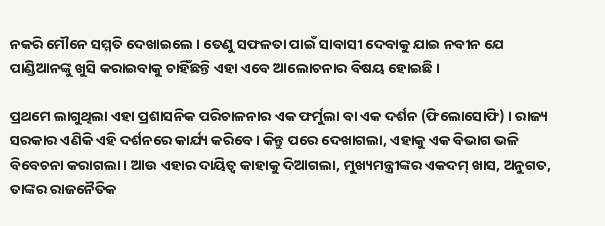ନକରି ମୌନେ ସମ୍ମତି ଦେଖାଇଲେ । ତେଣୁ ସଫଳତା ପାଇଁ ସାବାସୀ ଦେବାକୁ ଯାଇ ନବୀନ ଯେ ପାଣ୍ଡିଆନଙ୍କୁ ଖୁସି କରାଇବାକୁ ଚାହିଁଛନ୍ତି ଏହା ଏବେ ଆଲୋଚନାର ବିଷୟ ହୋଇଛି ।

ପ୍ରଥମେ ଲାଗୁଥିଲା ଏହା ପ୍ରଶାସନିକ ପରିଚାଳନାର ଏକ ଫର୍ମୁଲା ବା ଏକ ଦର୍ଶନ (ଫିଲୋସୋଫି) । ରାଜ୍ୟ ସରକାର ଏଣିକି ଏହି ଦର୍ଶନରେ କାର୍ଯ୍ୟ କରିବେ । କିନ୍ତୁ ପରେ ଦେଖାଗଲା, ଏହାକୁ ଏକ ବିଭାଗ ଭଳି ବିବେଚନା କରାଗଲା । ଆଉ ଏହାର ଦାୟିତ୍ୱ କାହାକୁ ଦିଆଗଲା, ମୁଖ୍ୟମନ୍ତ୍ରୀଙ୍କର ଏକଦମ୍ ଖାସ, ଅନୁଗତ, ତାଙ୍କର ରାଜନୈତିକ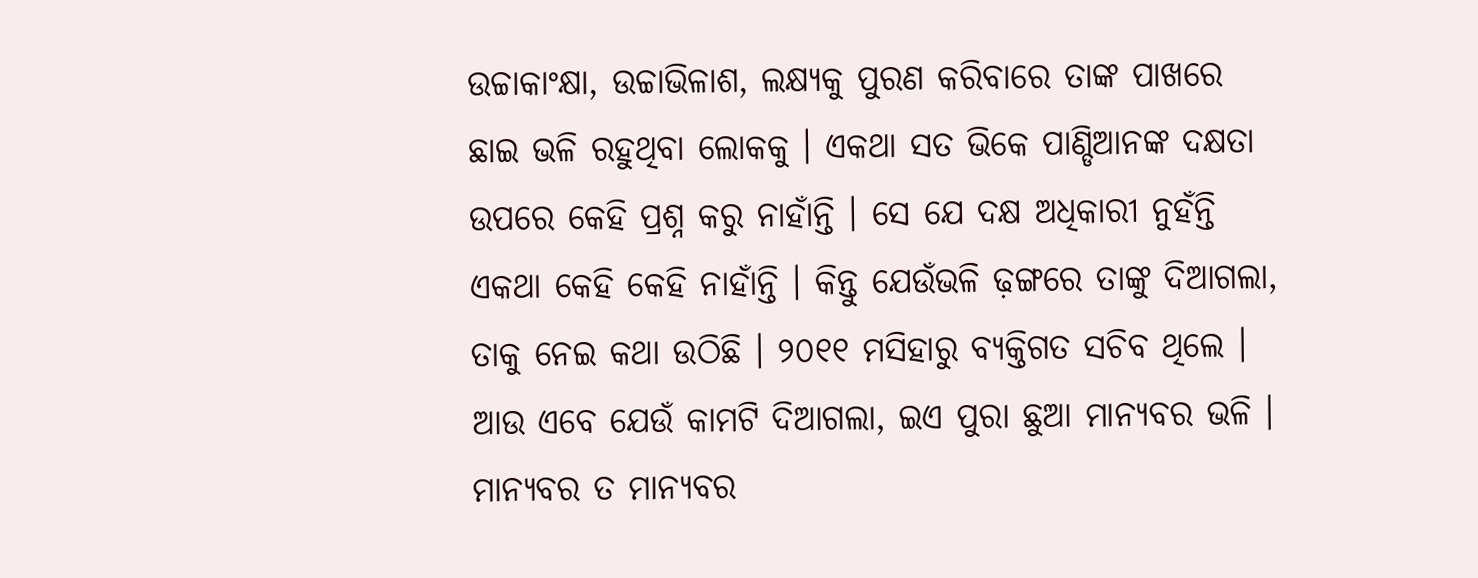ଉଚ୍ଚାକାଂକ୍ଷା, ଉଚ୍ଚାଭିଳାଶ, ଲକ୍ଷ୍ୟକୁ ପୁରଣ କରିବାରେ ତାଙ୍କ ପାଖରେ ଛାଇ ଭଳି ରହୁଥିବା ଲୋକକୁ । ଏକଥା ସତ ଭିକେ ପାଣ୍ଡିଆନଙ୍କ ଦକ୍ଷତା ଉପରେ କେହି ପ୍ରଶ୍ନ କରୁ ନାହାଁନ୍ତି । ସେ ଯେ ଦକ୍ଷ ଅଧିକାରୀ ନୁହଁନ୍ତି ଏକଥା କେହି କେହି ନାହାଁନ୍ତି । କିନ୍ତୁ ଯେଉଁଭଳି ଢ଼ଙ୍ଗରେ ତାଙ୍କୁ ଦିଆଗଲା, ତାକୁ ନେଇ କଥା ଉଠିଛି । ୨୦୧୧ ମସିହାରୁ ବ୍ୟକ୍ତିଗତ ସଚିବ ଥିଲେ । ଆଉ ଏବେ ଯେଉଁ କାମଟି ଦିଆଗଲା, ଇଏ ପୁରା ଛୁଆ ମାନ୍ୟବର ଭଳି । ମାନ୍ୟବର ତ ମାନ୍ୟବର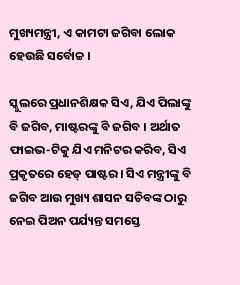ମୁଖ୍ୟମନ୍ତ୍ରୀ, ଏ କାମଟା ଜଗିବା ଲୋକ ହେଉଛି ସର୍ବୋଚ୍ଚ ।

ସ୍କୁଲରେ ପ୍ରଧାନଶିକ୍ଷକ ସିଏ, ଯିଏ ପିଲାଙ୍କୁ ବି ଜଗିବ, ମାଷ୍ଟରଙ୍କୁ ବି ଜଗିବ । ଅର୍ଥାତ ଫାଇଭ-ଟିକୁ ଯିଏ ମନିଟର କରିବ, ସିଏ ପ୍ରକୃତରେ ହେଡ୍ ପାଷ୍ଟର । ସିଏ ମନ୍ତ୍ରୀଙ୍କୁ ବି ଜଗିବ ଆଉ ମୁଖ୍ୟ ଶାସନ ସଚିବଙ୍କ ଠାରୁ ନେଇ ପିଅନ ପର୍ଯ୍ୟନ୍ତ ସମସ୍ତେ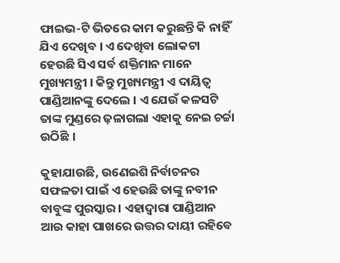ଫାଇଭ-ଟି ଭିତରେ କାମ କରୁଛନ୍ତି କି ନାହିଁ ଯିଏ ଦେଖିବ । ଏ ଦେଖିବା ଲୋକଟା ହେଉଛି ସିଏ ସର୍ବ ଶକ୍ତିମାନ ମାନେ ମୁଖ୍ୟମନ୍ତ୍ରୀ । କିନ୍ତୁ ମୁଖ୍ୟମନ୍ତ୍ରୀ ଏ ଦାୟିତ୍ୱ ପାଣ୍ଡିଆନଙ୍କୁ ଦେଲେ । ଏ ଯେଉଁ କଳସଟି ତାଙ୍କ ମୁଣ୍ଡରେ ଢ଼ଳାଗଲା ଏହାକୁ ନେଇ ଚର୍ଚ୍ଚା ଉଠିଛି ।

କୁହାଯାଉଛି, ଉଣେଇଶି ନିର୍ବାଚନର ସଫଳତା ପାଇଁ ଏ ହେଉଛି ତାଙ୍କୁ ନବୀନ ବାବୁଙ୍କ ପୁରସ୍କାର । ଏହାଦ୍ୱାରା ପାଣ୍ଡିଆନ ଆଉ କାହା ପାଖରେ ଉତ୍ତର ଦାୟୀ ରହିବେ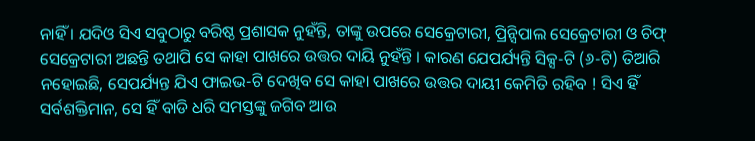ନାହିଁ । ଯଦିଓ ସିଏ ସବୁଠାରୁ ବରିଷ୍ଠ ପ୍ରଶାସକ ନୁହଁନ୍ତି, ତାଙ୍କୁ ଉପରେ ସେକ୍ରେଟାରୀ, ପ୍ରିନ୍ସିପାଲ ସେକ୍ରେଟାରୀ ଓ ଚିଫ୍ ସେକ୍ରେଟାରୀ ଅଛନ୍ତି ତଥାପି ସେ କାହା ପାଖରେ ଉତ୍ତର ଦାୟି ନୁହଁନ୍ତି । କାରଣ ଯେପର୍ଯ୍ୟନ୍ତି ସିକ୍ସ-ଟି (୬-ଟି) ତିଆରି ନହୋଇଛି, ସେପର୍ଯ୍ୟନ୍ତ ଯିଏ ଫାଇଭ-ଟି ଦେଖିବ ସେ କାହା ପାଖରେ ଉତ୍ତର ଦାୟୀ କେମିତି ରହିବ ! ସିଏ ହିଁ ସର୍ବଶକ୍ତିମାନ, ସେ ହିଁ ବାଡି ଧରି ସମସ୍ତଙ୍କୁ ଜଗିବ ଆଉ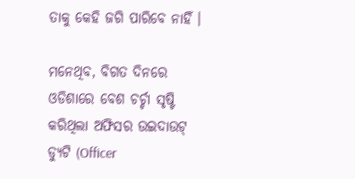ତାକୁ କେହି ଜଗି ପାରିବେ ନାହିଁ ।

ମନେଥିବ, ବିଗତ ଦିନରେ ଓଡିଶାରେ ବେଶ ଚର୍ଚ୍ଚା ସୃଷ୍ଟି କରିଥିଲା ଅଫିସର ଉଇଦାଉଟ୍ ଡ୍ୟୁଟି (Officer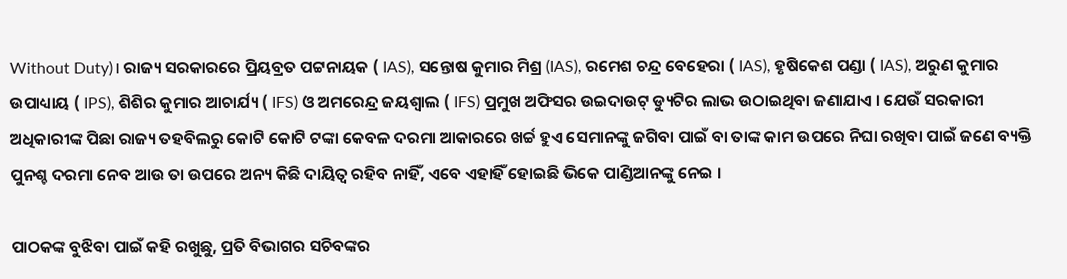Without Duty)। ରାଜ୍ୟ ସରକାରରେ ପ୍ରିୟବ୍ରତ ପଟ୍ଟନାୟକ ( IAS), ସନ୍ତୋଷ କୁମାର ମିଶ୍ର (IAS), ରମେଶ ଚନ୍ଦ୍ର ବେହେରା ( IAS), ହୃଷିକେଶ ପଣ୍ଡା ( IAS), ଅରୁଣ କୁମାର ଉପାଧ୍ୟାୟ ( IPS), ଶିଶିର କୁମାର ଆଚାର୍ଯ୍ୟ ( IFS) ଓ ଅମରେନ୍ଦ୍ର ଜୟଶ୍ୱାଲ ( IFS) ପ୍ରମୁଖ ଅଫିସର ଉଇଦାଉଟ୍ ଡ୍ୟୁଟିର ଲାଭ ଉଠାଇଥିବା ଜଣାଯାଏ । ଯେଉଁ ସରକାରୀ ଅଧିକାରୀଙ୍କ ପିଛା ରାଜ୍ୟ ତହବିଲରୁ କୋଟି କୋଟି ଟଙ୍କା କେବଳ ଦରମା ଆକାରରେ ଖର୍ଚ୍ଚ ହୁଏ ସେମାନଙ୍କୁ ଜଗିବା ପାଇଁ ବା ତାଙ୍କ କାମ ଉପରେ ନିଘା ରଖିବା ପାଇଁ ଜଣେ ବ୍ୟକ୍ତି ପୁନଶ୍ଚ ଦରମା ନେବ ଆଉ ତା ଉପରେ ଅନ୍ୟ କିଛି ଦାୟିତ୍ୱ ରହିବ ନାହିଁ, ଏବେ ଏହାହିଁ ହୋଇଛି ଭିକେ ପାଣ୍ଡିଆନଙ୍କୁ ନେଇ ।

ପାଠକଙ୍କ ବୁଝିବା ପାଇଁ କହି ରଖୁଛୁ, ପ୍ରତି ବିଭାଗର ସଚିବଙ୍କର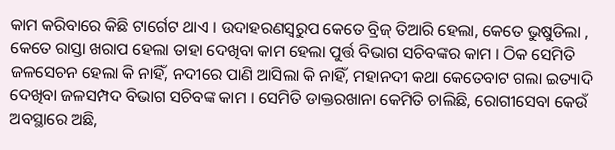କାମ କରିବାରେ କିଛି ଟାର୍ଗେଟ ଥାଏ । ଉଦାହରଣସ୍ୱରୁପ କେତେ ବ୍ରିଜ୍ ତିଆରି ହେଲା, କେତେ ଭୁଷୁଡିଲା , କେତେ ରାସ୍ତା ଖରାପ ହେଲା ତାହା ଦେଖିବା କାମ ହେଲା ପୁର୍ତ୍ତ ବିଭାଗ ସଚିବଙ୍କର କାମ । ଠିକ ସେମିତି ଜଳସେଚନ ହେଲା କି ନାହିଁ, ନଦୀରେ ପାଣି ଆସିଲା କି ନାହିଁ, ମହାନଦୀ କଥା କେତେବାଟ ଗଲା ଇତ୍ୟାଦି ଦେଖିବା ଜଳସମ୍ପଦ ବିଭାଗ ସଚିବଙ୍କ କାମ । ସେମିତି ଡାକ୍ତରଖାନା କେମିତି ଚାଲିଛି, ରୋଗୀସେବା କେଉଁ ଅବସ୍ଥାରେ ଅଛି,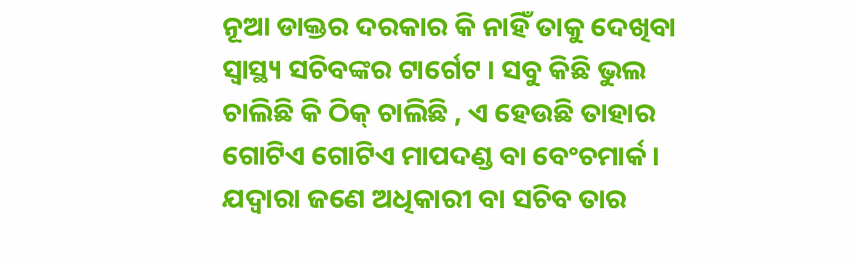ନୂଆ ଡାକ୍ତର ଦରକାର କି ନାହିଁ ତାକୁ ଦେଖିବା ସ୍ୱାସ୍ଥ୍ୟ ସଚିବଙ୍କର ଟାର୍ଗେଟ । ସବୁ କିଛି ଭୁଲ ଚାଲିଛି କି ଠିକ୍ ଚାଲିଛି , ଏ ହେଉଛି ତାହାର ଗୋଟିଏ ଗୋଟିଏ ମାପଦଣ୍ଡ ବା ବେଂଚମାର୍କ । ଯଦ୍ୱାରା ଜଣେ ଅଧିକାରୀ ବା ସଚିବ ତାର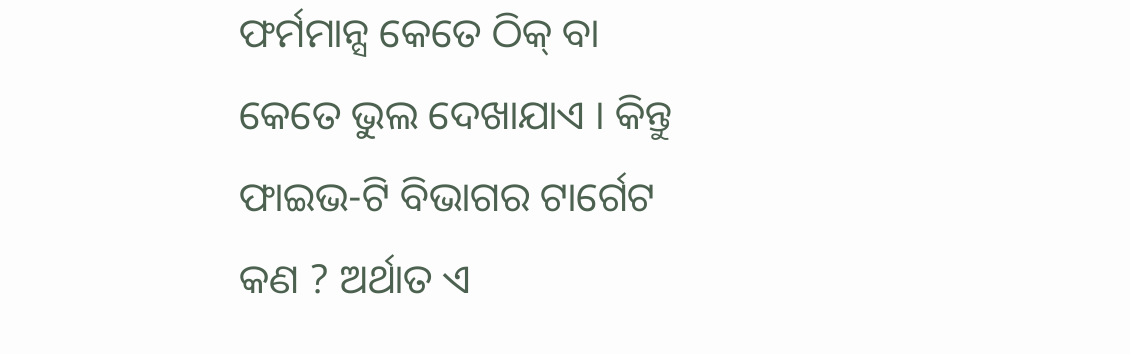ଫର୍ମମାନ୍ସ କେତେ ଠିକ୍ ବା କେତେ ଭୁଲ ଦେଖାଯାଏ । କିନ୍ତୁ ଫାଇଭ-ଟି ବିଭାଗର ଟାର୍ଗେଟ କଣ ? ଅର୍ଥାତ ଏ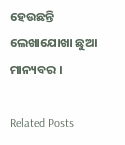ହେଉଛନ୍ତି ଲେଖାଯୋଖା ଛୁଆ ମାନ୍ୟବର ।

Related Posts